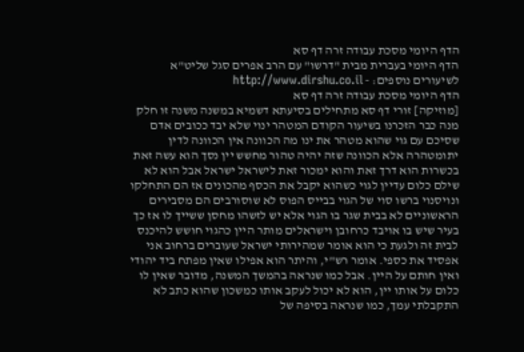הדף היומי מסכת עבודה זרה דף סא
הדף היומי בעברית מבית "דרשו" עם הרב אפרים סגל שליט"א
לשיעורים נוספים: - http://www.dirshu.co.il
הדף היומי מסכת עבודה זרה דף סא
[מוזיקה] זורי דף סא מתחילים בסיעתא דשמיא במשנה משנה זו חלק מנה כבר הזכרנו בשיעור הקודם המטהר ינוי שלא יבד ככובים אדם שסיכם עם גוי שהוא מטהר את ינו מה הכוונה אין הכוונה לדין יתומטהרה אלא הכוונה שזה יהיה טהור מחשש יין נסך הוא עשה זאת בכשרות הוא דרך זאת והוא ימכור זאת לישראל ישראל אבל הוא לא שילם כלום עדיין לגוי כשהוא יקבל את הכסף מהכונים אז הם התחלקו ונויסנוי ברשו סוי של הגוי בבייס הפוס לא שוסורבים הם מסבירים הראשוניים לא בבית שגר בו הגוי אלא יש לזשהו מחסן ששייך לו אז כך בעיר שיש בו אויבד כרחובן וישראלים מותר היין כהגוי חושש להיכנס לבית זה ולגעת כי הוא אומר שמהירותי ישראל שעוברים ברחוב אני אפסיד את כספי. אומר רש"י, והיתר הוא אפילו שאין מפתח ביד יהודי ואין חותם על היין. אבל כמו שנראה בהמשך המשנה, מדובר שאין לו כלום על אותו יין, הוא לא יכול לעקב אותו כמשכון שהוא כתב לא התקבלתי עמך, כמו שנראה בסיפה של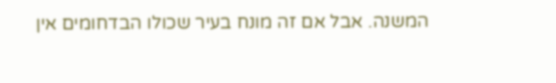המשנה. אבל אם זה מונח בעיר שכולו הבדחומים אין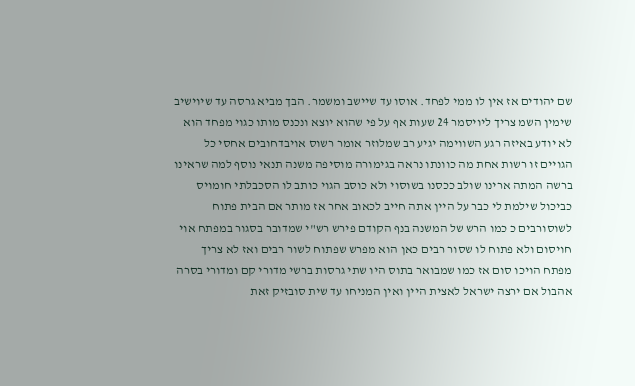שם יהודים אז אין לו ממי לפחד. אוסו עד שיישב ומשמר. הבך מביא גרסה עד שיוישיב שימין השמ צריך ליויסמר 24 שעות אף על פי שהוא יוצא ונכנס מותו כגוי מפחד הוא לא יודע באיזה רגע השווימה יגיע רב שמלוזר אומר רשוס אויבדחובים אחסי כל הגויים זו רשות אחת מה כוונתו נראה בגימורה מוסיפה משנה תנאי נוסף למה שראינו ברשה המתה ארינו שולב ככסנו בשוסוי ולא כוסב הגוי כותב לו הסכבלתי חומויס כביכול שילמת לי כבר על היין אתה חייב לכאוב אחר אז מותר אם הבית פתוח לשוסורבים כ כמו הרש של המשנה בנף הקודם פירש רש"י שמדובר בסגור במפתח אוי חויסום ולא פתוח לו שסור רבים כאן הוא מפרש שפתוח לשור רבים ואז לא צריך מפתח הויכו סום אז כמו שמבואר בתוס היו שתי גרסות ברשי מדורי קם ומדורי בסרה אהבול אם ירצה ישראל לאצית היין ואין המניחו עד שית סובזיק זאת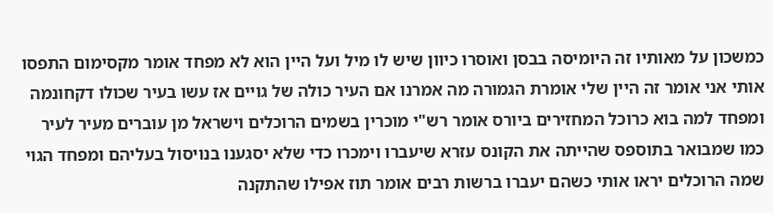כמשכון על מאותיו זה היומיסה בבסן ואוסרו כיוון שיש לו מיל ועל היין הוא לא מפחד אומר מקסימום התפסו אותי אני אומר זה היין שלי אומרת הגמורה מה אמרנו אם העיר כולה של גויים אז עשו בעיר שכולו דקחונמה ומפחד למה בוא כרוכל המחזירים ביורס אומר רש"י מוכרין בשמים הרוכלים וישראל מן עוברים מעיר לעיר כמו שמבואר בתוספס שהייתה את הקונס עזרא שיעברו וימכרו כדי שלא יסגענו בנויסול בעליהם ומפחד הגוי שמה הרוכלים יראו אותי כשהם יעברו ברשות רבים אומר תוז אפילו שהתקנה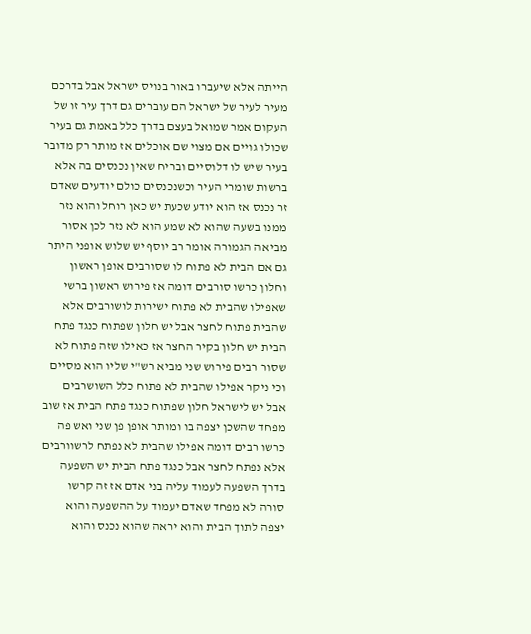הייתה אלא שיעברו באור בנויס ישראל אבל בדרכם מעיר לעיר של ישראל הם עוברים גם דרך עיר זו של העקום אמר שמואל בעצם בדרך כלל באמת גם בעיר שכולו גויים אם מצוי שם אוכלים אז מותר רק מדובר בעיר שיש לו דלוסיים ובריח שאין נכנסים בה אלא ברשות שומרי העיר וכשנכנסים כולם יודעים שאדם זר נכנס אז הוא יודע שכעת יש כאן רוחל והוא נזר ממנו בשעה שהוא לא שמע הוא לא נזר לכן אסור מביאה הגמורה אומר רב יוסף יש שלוש אופני היתר גם אם הבית לא פתוח לו שסורבים אופן ראשון וחלון כרשו סורבים דומה אז פירוש ראשון ברשי שאפילו שהבית לא פתוח ישירות לושורבים אלא שהבית פתוח לחצר אבל יש חלון שפתוח כנגד פתח הבית יש חלון בקיר החצר אז כאילו שזה פתוח לא שסור רבים פירוש שני מביא רש"י שליו הוא מסיים וכי ניקר אפילו שהבית לא פתוח כלל השושרבים אבל יש לישראל חלון שפתוח כנגד פתח הבית אז שוב מפחד שהשכן יצפה בו ומותר אופן פן שני ואש פה כרשו רבים דומה אפילו שהבית לא נפתח לרשוורבים אלא נפתח לחצר אבל כנגד פתח הבית יש השפעה בדרך השפעה לעמוד עליה בני אדם אז זה קרשו סורה לא מפחד שאדם יעמוד על ההשפעה והוא יצפה לתוך הבית והוא יראה שהוא נכנס והוא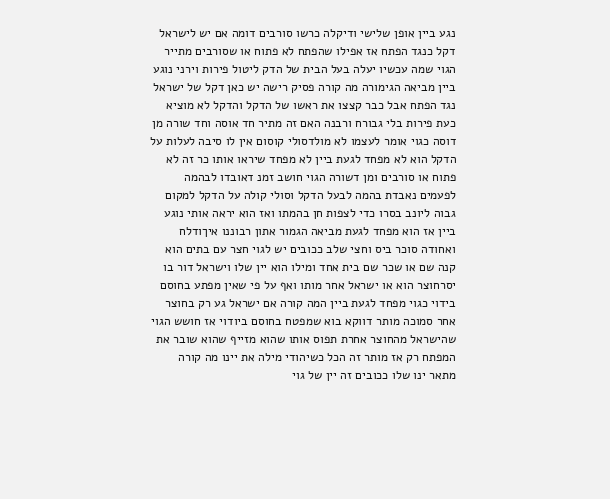נגע ביין אופן שלישי ודיקלה כרשו סורבים דומה אם יש לישראל דקל כנגד הפתח אז אפילו שהפתח לא פתוח או שסורבים מתייר הגוי שמה עכשיו יעלה בעל הבית של הדק ליטול פירות וירני נוגע ביין מביאה הגימורה מה קורה פסיק רישה יש כאן דקל של ישראל נגד הפתח אבל כבר קצצו את ראשו של הדקל והדקל לא מוציא כעת פירות בלי גבורח ורבנה האם זה מתיר חד אוסה וחד שורה מן דוסה כגוי אומר לעצמו לא מולדסולי קוסום אין לו סיבה לעלות על הדקל הוא לא מפחד לגעת ביין לא מפחד שיראו אותו כר זה לא פתוח או סורבים ומן דשורה הגוי חושב זמנ דאובדו לבהמה לפעמים נאבדת בהמה לבעל הדקל וסולי קולה על הדקל למקום גבוה ליונב בסרו כדי לצפות חן בהמתו ואז הוא יראה אותי נוגע ביין אז הוא מפחד לגעת מביאה הגמור אתון רבוננו איךודלח ואחודה סוכר ביס וחצי שלב ככובים יש לגוי חצר עם בתים הוא קנה שם או שכר שם בית אחד ומילו הוא יין שלו וישראל דור בו יסרחוצר הוא או ישראל אחר מותו ואף על פי שאין מפתע בחוסם בידוי כגוי מפחד לגעת ביין המה קורה אם ישראל גע רק בחוצר אחר סמוכה מותר דווקא בוא שמפטח בחוסם ביודוי אז חושש הגוי שהישראל מהחוצר אחרת תפוס אותו שהוא מזייף שהוא שובר את המפתח רק אז מותר זה הכל כשיהודי מילה את יינו מה קורה מתאר ינו שלו ככובים זה יין של גוי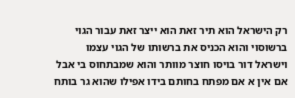רק הישראל הוא תיר זאת הוא ייצר זאת עבור הגוי ברשוסוי והוא הכניס את ברשותו של הגוי עצמו וישראל דור בויסו חוצר מוותר והוא שמבתחוס בי אבל אם אין א אם מפתח בחותם בידו אפילו שהוא גר בותח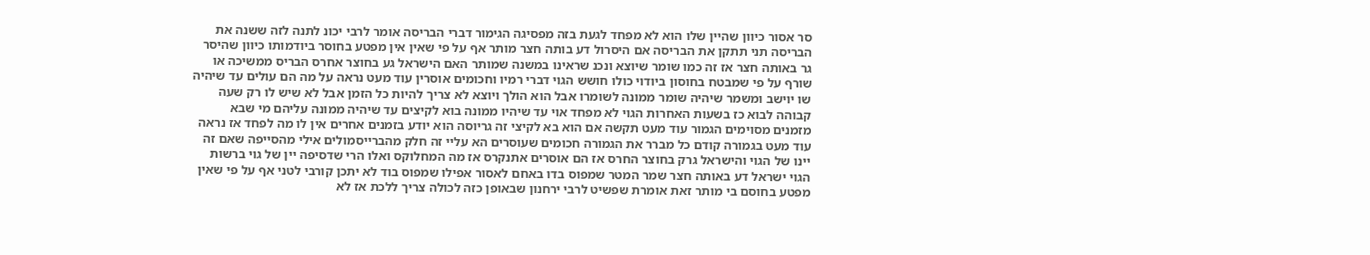סר אסור כיוון שהיין שלו הוא לא מפחד לגעת בזה מפסיגה הגימור דברי הבריסה אומר לרבי יכונ לתנה לזה ששנה את הבריסה תני תתקן את הבריסה אם היסרול דע בותה חצר מותר אף על פי שאין אין מפטע בחוסר ביודמותו כיוון שהיסר גר באותה חצר אז זה כמו שומר שיוצא ונכנ שראינו במשנה שמותר האם הישראל גע בחוצר אחרס הבריס ממשיכה או שורף על פי שמבטח בחוסון ביודוי כולו חושש הגוי דברי רמיו וחכומים אוסרין עוד מעט נראה על מה הם עולים עד שיהיה שו יוישב ומשמר שיהיה שומר ממונה לשומרו אבל הוא הולך ויוצא לא צריך להיות כל הזמן אבל לא שיש לו רק שעה קבוהה לבוא כז בשעות האחרות הגוי לא מפחד אוי עד שיהיו ממונה בוא לקיצים עד שיהיה ממונה עליהם מי שבא מזמנים מסוימים הגמור עוד מעט תקשה אם הוא בא לקיצי זה גריוסה הוא יודע בזמנים אחרים אין לו מה לפחד אז נראה עוד מעט בגמורה קודם כל מברר את הגמורה חכומים שעוסרים הא עליי זה חלק מהברייסמולים אילי מהסייפה שאם זה יינו של הגוי והישראל גרק בחוצר החרס אז הם אוסרים אתנקרס אז מה המחלוקס ואלו הרי שדסיפה יין של גוי ברשות הגוי ישראל דע באותה חצר שמר המטר שמפוס בדו באחם לאסור אפילו שמפוס בוד לא יתכן קורבי לטני אף על פי שאין מפטע בחוסם בי מותר זאת אומרת שפשיט לרבי ירחנון שבאופן כזה לכולה צריך ללכת אז לא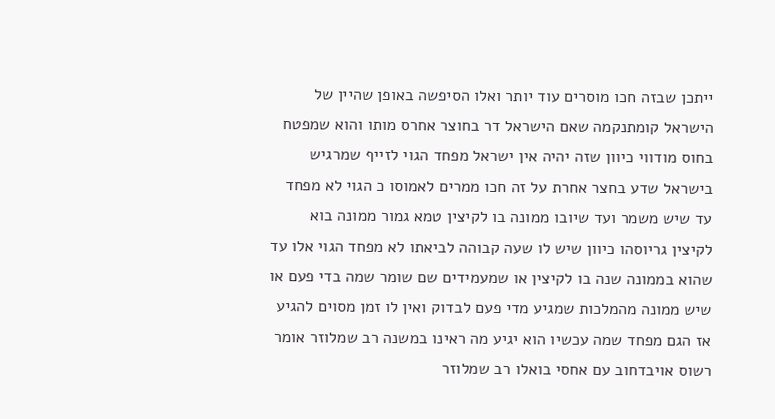ייתכן שבזה חכו מוסרים עוד יותר ואלו הסיפשה באופן שהיין של הישראל קומתנקמה שאם הישראל דר בחוצר אחרס מותו והוא שמפטח בחוס מודווי כיוון שזה יהיה אין ישראל מפחד הגוי לזייף שמרגיש בישראל שדע בחצר אחרת על זה חכו ממרים לאמוסו כ הגוי לא מפחד עד שיש משמר ועד שיובו ממונה בו לקיצין טמא גמור ממונה בוא לקיצין גריוסהו כיוון שיש לו שעה קבוהה לביאתו לא מפחד הגוי אלו עד שהוא בממונה שנה בו לקיצין או שמעמידים שם שומר שמה בדי פעם או שיש ממונה מהמלכות שמגיע מדי פעם לבדוק ואין לו זמן מסוים להגיע אז הגם מפחד שמה עכשיו הוא יגיע מה ראינו במשנה רב שמלוזר אומר רשוס אויבדחוב עם אחסי בואלו רב שמלוזר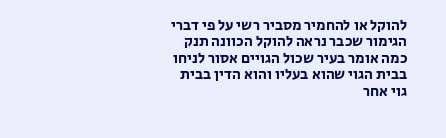להוקל או להחמיר מסביר רשי על פי דברי הגימור שכבר נראה להוקל הכוונה תנק כמה אומר בעיר שכול הגויים אסור לניחו בבית הגוי שהוא בעליו והוא הדין בבית גוי אחר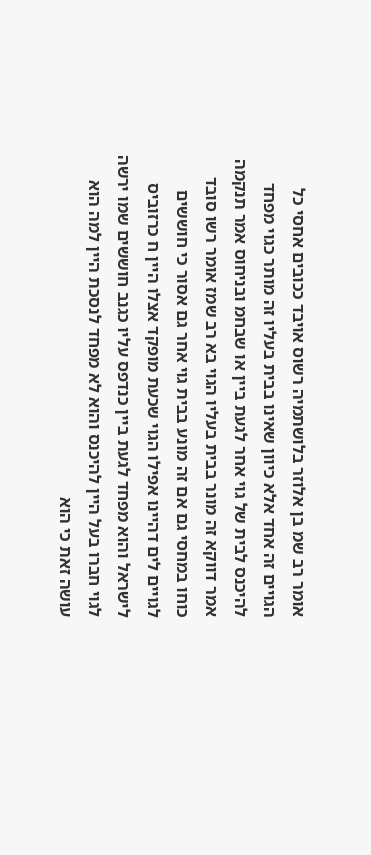אומר רב שמ בן אלוזר בלושתמיה רשוס אויבד ככובים אחסי כל הגויים זה אחד אלא כיוון שאינו בבית בעליו זה מותר כגוי מפחד להיכנס לבית של גוי אחר לגעת ביין או שבחמ ובניחוס אמר תנקמה אמר דווקא זה מונר בבית בעליו הגוי בא רב שמז אומר רשו סובד כוחו במחסי גם אם זה מונע בבית גוי אחר גם אסור כי חוששים לגויים לים דהיינו אפילו הגוי שכעת מופקד אצלו היין ח כרזוביס לישראל והוא מפחד לגעת ביין כנדפס עליו כגנב חוששים שמו ירשה לגוי חברו בעל היין להיכנס והוא לא מפחד לנסכת היין למה הוא עושה זאת כי הוא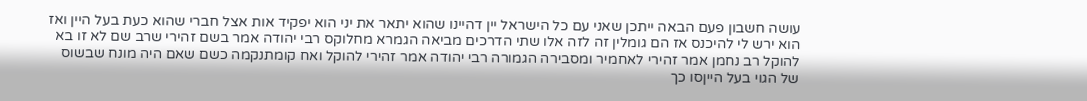עושה חשבון פעם הבאה ייתכן שאני עם כל הישראל יין דהיינו שהוא יתאר את יני הוא יפקיד אות אצל חברי שהוא כעת בעל היין ואז הוא ירש לי להיכנס אז הם גומלין זה לזה אלו שתי הדרכים מביאה הגמרא מחלוקס רבי יהודה אמר בשם זהירי שרב שם לא זו בא להוקל רב נחמן אמר זהירי לאחמיר ומסבירה הגמורה רבי יהודה אמר זהירי להוקל ואח קומתנקמה כשם שאם היה מונח שבשוס של הגוי בעל הייןסו כך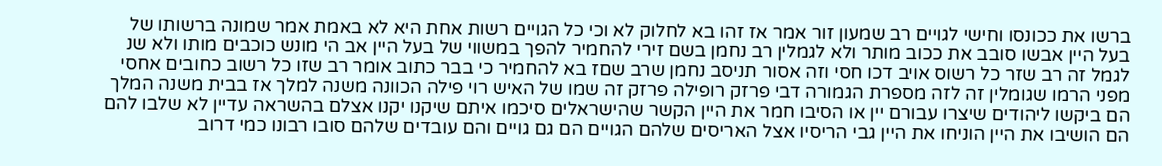ברשו את ככונסו וחישי לגויים רב שמעון זור אמר אז זהו בא לחלוק לא וכי כל הגויים רשות אחת היא לא באמת אמר שמונה ברשותו של בעל היין אבשו סובב את ככוב מותר ולא לגמלין רב נחמן בשם זירי להחמיר להפך במשווי של בעל היין אב הי מונש כוכבים מותו ולא שנ לגמל זה רב שזר כל רשוס אויב דכו חסי וזה אסור תניסב נחמן שרב שםז בא להחמיר כי בבר כתוב אומר רב שזו כל רשוב כחובים אחסי מפני הרמו שגומלין זה לזה מספרת הגמורה דבי פרזק רופילה פרזק זה שמו של האיש רוי פילה הכוונה משנה למלך אז בבית משנה המלך הם ביקשו ליהודים שיצרו עבורם יין או הסיבו חמר את היין הקשר שהישראלים סיכמו איתם שיקנו יקנו אצלם בהשראה עדיין לא שלבו להם הם הושיבו את היין הוניחו את היין גבי הריסיו אצל האריסים שלהם הגויים הם גם גויים והם עובדים שלהם סובו רבונו כמי דרוב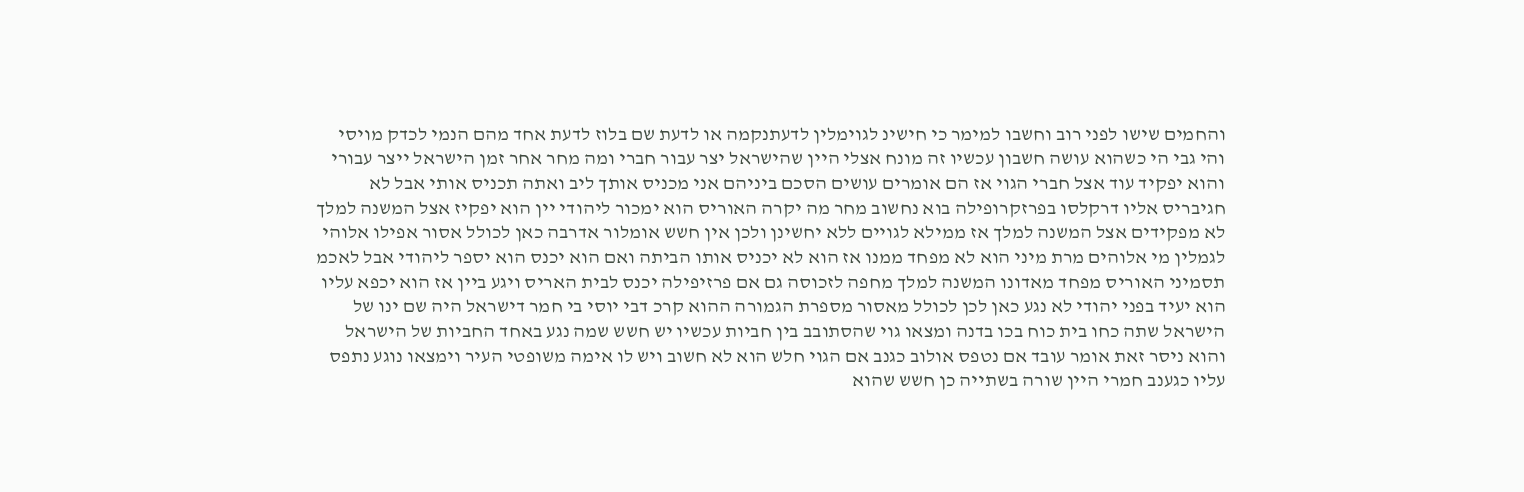והחמים שישו לפני רוב וחשבו למימר כי חישינ לגוימלין לדעתנקמה או לדעת שם בלוז לדעת אחד מהם הנמי לכדק מויסי והי גבי הי כשהוא עושה חשבון עכשיו זה מונח אצלי היין שהישראל יצר עבור חברי ומה מחר אחר זמן הישראל ייצר עבורי והוא יפקיד עוד אצל חברי הגוי אז הם אומרים עושים הסכם ביניהם אני מכניס אותך ליב ואתה תכניס אותי אבל לא חגיבריס אליו דרקלסו בפרזקרופילה בוא נחשוב מחר מה יקרה האוריס הוא ימכור ליהודי יין הוא יפקיז אצל המשנה למלך לא מפקידים אצל המשנה למלך אז ממילא לגויים ללא יחשינן ולכן אין חשש אומלור אדרבה כאן לכולל אסור אפילו אלוהי לגמלין מי אלוהים מרת מיני הוא לא מפחד ממנו אז הוא לא יכניס אותו הביתה ואם הוא יכנס הוא יספר ליהודי אבל לאכמ תסמיני האוריס מפחד מאדונו המשנה למלך מחפה לזכוסה גם אם פרזיפילה יכנס לבית האריס ויגע ביין אז הוא יכפא עליו הוא יעיד בפני יהודי לא נגע כאן לכן לכולל מאסור מספרת הגמורה ההוא קרכ דבי יוסי בי חמר דישראל היה שם ינו של הישראל שתה כחו בית כוח בכו בדנה ומצאו גוי שהסתובב בין חביות עכשיו יש חשש שמה נגע באחד החביות של הישראל והוא ניסר זאת אומר עובד אם נטפס אולוב כגנב אם הגוי חלש הוא לא חשוב ויש לו אימה משופטי העיר וימצאו נוגע נתפס עליו כגענב חמרי היין שורה בשתייה כן חשש שהוא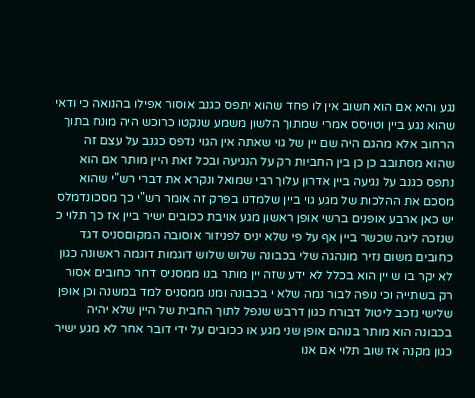נגע והיא אם הוא חשוב אין לו פחד שהוא יתפס כגנב אוסור אפילו בהנואה כי ודאי שהוא נגע ביין וטויסס אמרי שמתוך הלשון משמע שנקטו כרוכש היה מונח בתוך הרחוב אלא מהגם היה שם יין של גוי שאתה אין הגוי נדפס כגנב על עצם זה שהוא מסתובב כן כן בין החביות רק על הנגיעה ובכל זאת היין מותר אם הוא נתפס כגנב על נגיעה ביין אדרון עלוך רבי שמואל ונקרא את דברי רש"י שהוא מסכם את ההלכות של מגע גוי ביין שלמדנו בפרק זה אומר רש"י כך מסכונדמלס יש כאן ארבע אופנים ברשי אופן ראשון מגע אויבת ככובים ישיר ביין אז כך תלוי כ שנזכה ליגה שכשר ביין אף על פי שלא יניס לפניזור אוסובה המקוםסניס דגד כחובים משום נזיר מונהגה שלי בכבונה שלוש שלוש דוגמות דוגמה ראשונה כגון לא יקר בו ש יין הוא בכלל לא ידע שזה יין מותר בנו ממסניס דחר כחובים אסור רק בשתייה וכי נופה לבור נמה שלא י בכבונה ומנו ממסניס למד במשנה וכן אופן שלישי נזכב ליטול דבורח כגון דרבש שנפל לתוך החבית של היין שלא יהיה בכבונה הוא מותר בנוהם אופן שני מגע או ככובים על ידי דובר אחר לא מגע ישיר כגון מקנה אז שוב תלוי אם אנו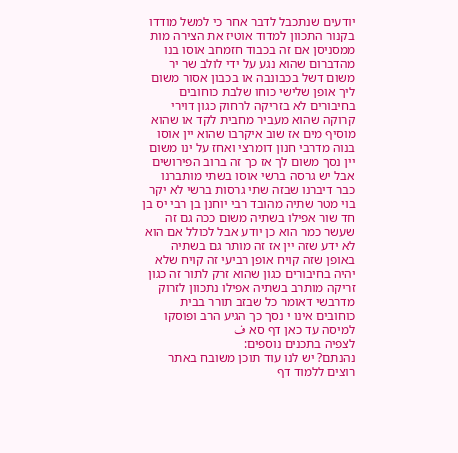יודעים שנתכבל לדבר אחר כי למשל מודדו בקנור התכוון למדוד אוטיז את הצירה מות ממסניסן אם זה בכבוד חזמחב אוסו בנו מהדברום שהוא נגע על ידי לולב שר יר משום דשל בכבונבה או בכבון אסור משום ליך אופן שלישי כוחו שלבת כוחובים בחיבורים לא בזריקה לרחוק כגון דוירי קרוקה שהוא מעביר מחבית לקד או שהוא מוסיף מים אז שוב איקרבו שהוא יין אוסו בנוה מדרבי חנון דומרצי ואחז על ינו משום יין נסך משום לך אז כך זה ברוב הפירושים אבל יש גרסה ברשי אוסו בשתי מותברנו כבר דיברנו שבזה שתי גרסות ברשי לא יקר בוי מטר שתיה מהובד רבי יוחנן בן רבי יס בן חד שור אפילו בשתיה משום ככה גם זה שעשר כמר הוא כן יודע אבל לכולל אם הוא לא ידע שזה יין אז זה מותר גם בשתיה באופן שזה קויח אופן רביעי זה קויח שלא יהיה בחיבורים כגון שהוא זרק לתור זה כגון זריקה מותרב בשתיה אפילו נתכוון לזרוק מדרבשי דאומר כל שבזב תורר בבית כוחובים אינו י נסך כך הגיע הרב ופוסקו למיסה עד כאן דף סא ف
לצפיה בתכנים נוספים:
נהנתם? יש לנו עוד תוכן משובח באתר
רוצים ללמוד דף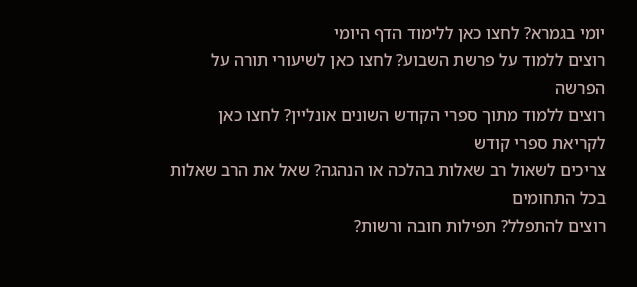יומי בגמרא? לחצו כאן ללימוד הדף היומי
רוצים ללמוד על פרשת השבוע? לחצו כאן לשיעורי תורה על הפרשה
רוצים ללמוד מתוך ספרי הקודש השונים אונליין? לחצו כאן לקריאת ספרי קודש
צריכים לשאול רב שאלות בהלכה או הנהגה? שאל את הרב שאלות בכל התחומים
רוצים להתפלל? תפילות חובה ורשות?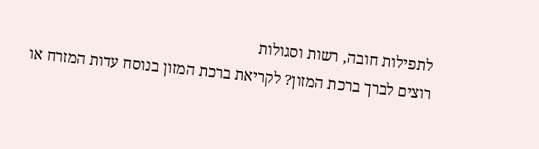לתפילות חובה, רשות וסגולות
רוצים לברך ברכת המזון? לקריאת ברכת המזון בנוסח עדות המזרח או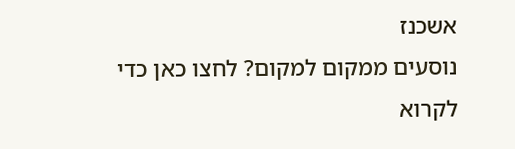אשכנז
נוסעים ממקום למקום? לחצו כאן כדי לקרוא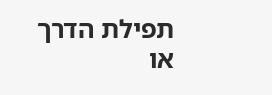תפילת הדרך או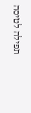תפילה לטיסה